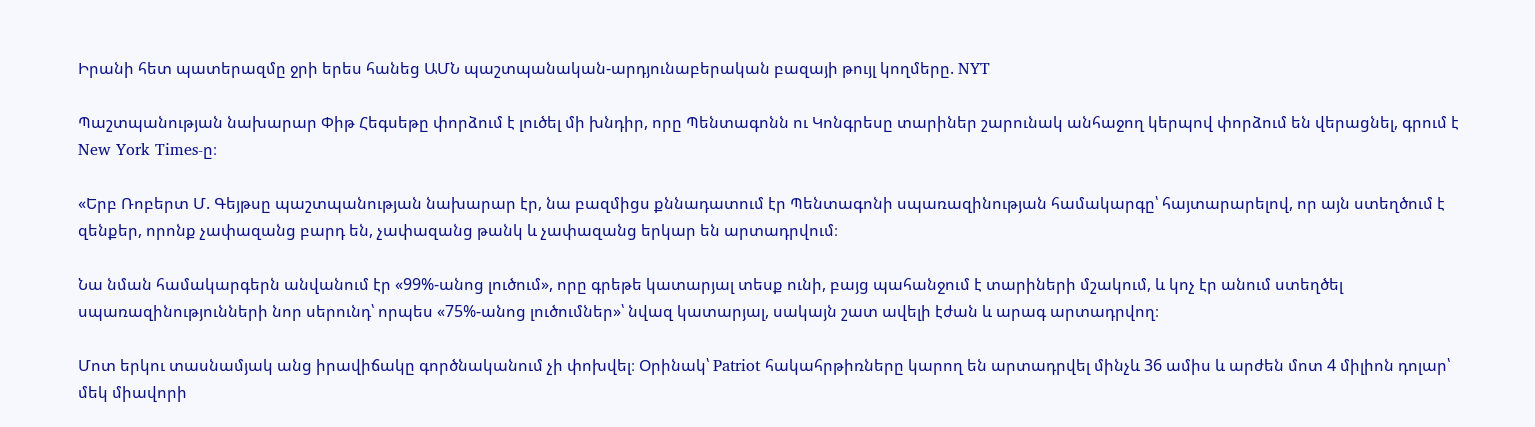Իրանի հետ պատերազմը ջրի երես հանեց ԱՄՆ պաշտպանական-արդյունաբերական բազայի թույլ կողմերը. NYT

Պաշտպանության նախարար Փիթ Հեգսեթը փորձում է լուծել մի խնդիր, որը Պենտագոնն ու Կոնգրեսը տարիներ շարունակ անհաջող կերպով փորձում են վերացնել, գրում է New York Times-ը։

«Երբ Ռոբերտ Մ. Գեյթսը պաշտպանության նախարար էր, նա բազմիցս քննադատում էր Պենտագոնի սպառազինության համակարգը՝ հայտարարելով, որ այն ստեղծում է զենքեր, որոնք չափազանց բարդ են, չափազանց թանկ և չափազանց երկար են արտադրվում։

Նա նման համակարգերն անվանում էր «99%-անոց լուծում», որը գրեթե կատարյալ տեսք ունի, բայց պահանջում է տարիների մշակում, և կոչ էր անում ստեղծել սպառազինությունների նոր սերունդ՝ որպես «75%-անոց լուծումներ»՝ նվազ կատարյալ, սակայն շատ ավելի էժան և արագ արտադրվող։

Մոտ երկու տասնամյակ անց իրավիճակը գործնականում չի փոխվել։ Օրինակ՝ Patriot հակահրթիռները կարող են արտադրվել մինչև 36 ամիս և արժեն մոտ 4 միլիոն դոլար՝ մեկ միավորի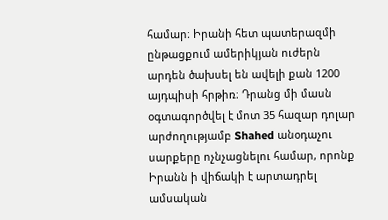համար։ Իրանի հետ պատերազմի ընթացքում ամերիկյան ուժերն արդեն ծախսել են ավելի քան 1200 այդպիսի հրթիռ։ Դրանց մի մասն օգտագործվել է մոտ 35 հազար դոլար արժողությամբ Shahed անօդաչու սարքերը ոչնչացնելու համար, որոնք Իրանն ի վիճակի է արտադրել ամսական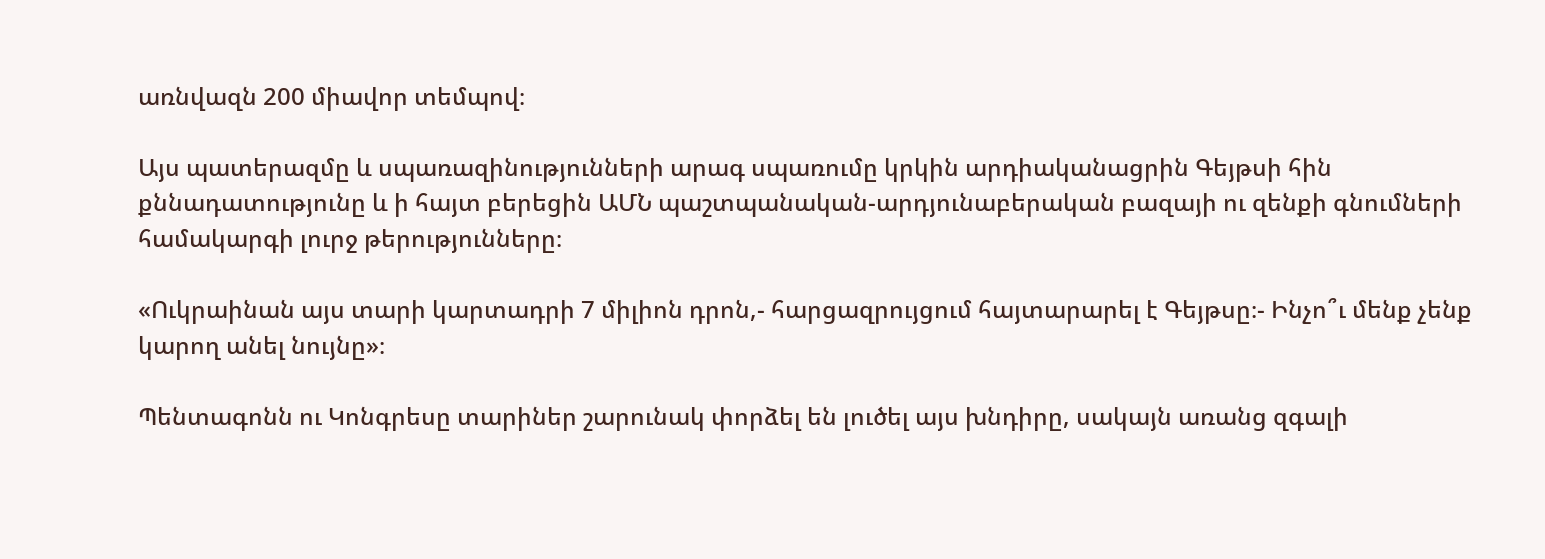առնվազն 200 միավոր տեմպով։

Այս պատերազմը և սպառազինությունների արագ սպառումը կրկին արդիականացրին Գեյթսի հին քննադատությունը և ի հայտ բերեցին ԱՄՆ պաշտպանական-արդյունաբերական բազայի ու զենքի գնումների համակարգի լուրջ թերությունները։

«Ուկրաինան այս տարի կարտադրի 7 միլիոն դրոն,- հարցազրույցում հայտարարել է Գեյթսը։- Ինչո՞ւ մենք չենք կարող անել նույնը»։

Պենտագոնն ու Կոնգրեսը տարիներ շարունակ փորձել են լուծել այս խնդիրը, սակայն առանց զգալի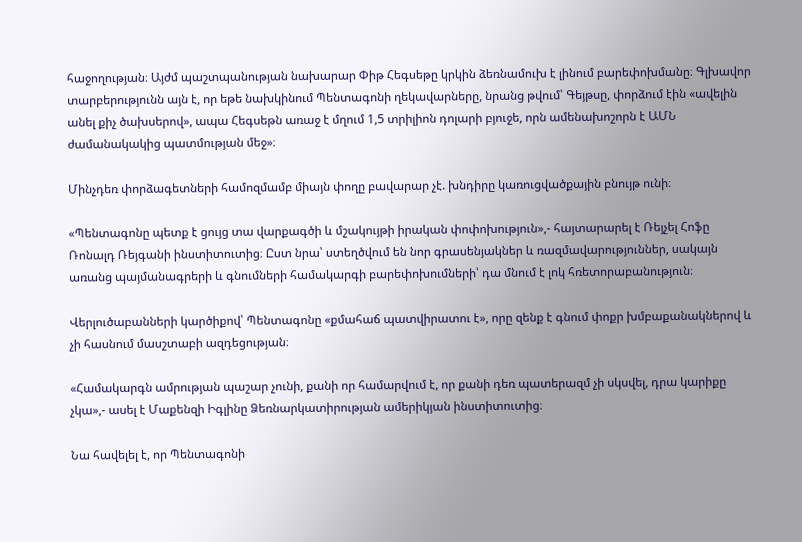հաջողության։ Այժմ պաշտպանության նախարար Փիթ Հեգսեթը կրկին ձեռնամուխ է լինում բարեփոխմանը։ Գլխավոր տարբերությունն այն է, որ եթե նախկինում Պենտագոնի ղեկավարները, նրանց թվում՝ Գեյթսը, փորձում էին «ավելին անել քիչ ծախսերով», ապա Հեգսեթն առաջ է մղում 1,5 տրիլիոն դոլարի բյուջե, որն ամենախոշորն է ԱՄՆ ժամանակակից պատմության մեջ»։

Մինչդեռ փորձագետների համոզմամբ միայն փողը բավարար չէ. խնդիրը կառուցվածքային բնույթ ունի։

«Պենտագոնը պետք է ցույց տա վարքագծի և մշակույթի իրական փոփոխություն»,- հայտարարել է Ռեյչել Հոֆը Ռոնալդ Ռեյգանի ինստիտուտից։ Ըստ նրա՝ ստեղծվում են նոր գրասենյակներ և ռազմավարություններ, սակայն առանց պայմանագրերի և գնումների համակարգի բարեփոխումների՝ դա մնում է լոկ հռետորաբանություն։

Վերլուծաբանների կարծիքով՝ Պենտագոնը «քմահաճ պատվիրատու է», որը զենք է գնում փոքր խմբաքանակներով և չի հասնում մասշտաբի ազդեցության։

«Համակարգն ամրության պաշար չունի, քանի որ համարվում է, որ քանի դեռ պատերազմ չի սկսվել, դրա կարիքը չկա»,- ասել է Մաքենզի Իգլինը Ձեռնարկատիրության ամերիկյան ինստիտուտից։

Նա հավելել է, որ Պենտագոնի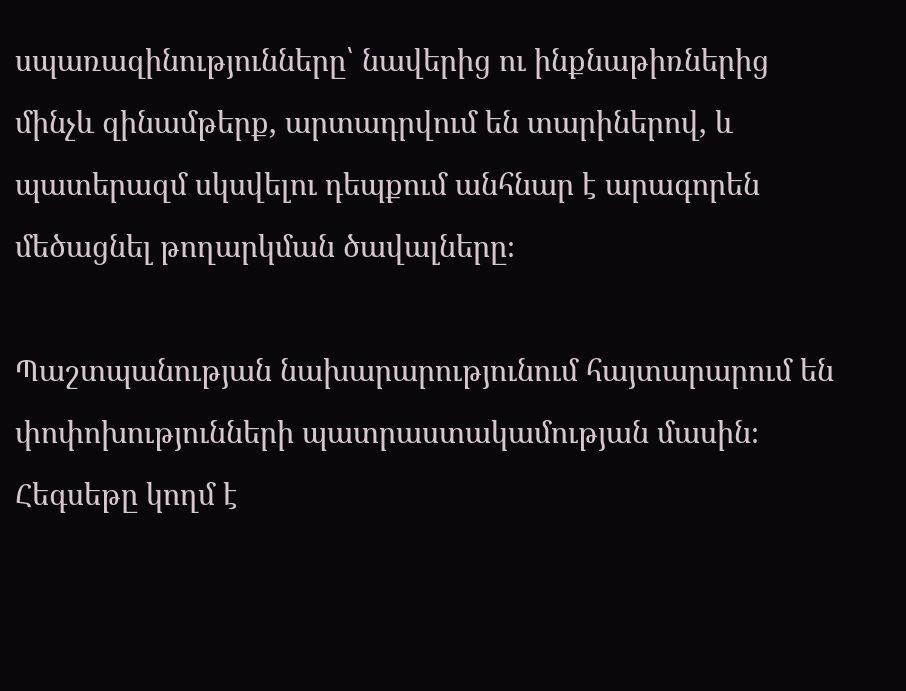սպառազինությունները՝ նավերից ու ինքնաթիռներից մինչև զինամթերք, արտադրվում են տարիներով, և պատերազմ սկսվելու դեպքում անհնար է արագորեն մեծացնել թողարկման ծավալները։

Պաշտպանության նախարարությունում հայտարարում են փոփոխությունների պատրաստակամության մասին։ Հեգսեթը կողմ է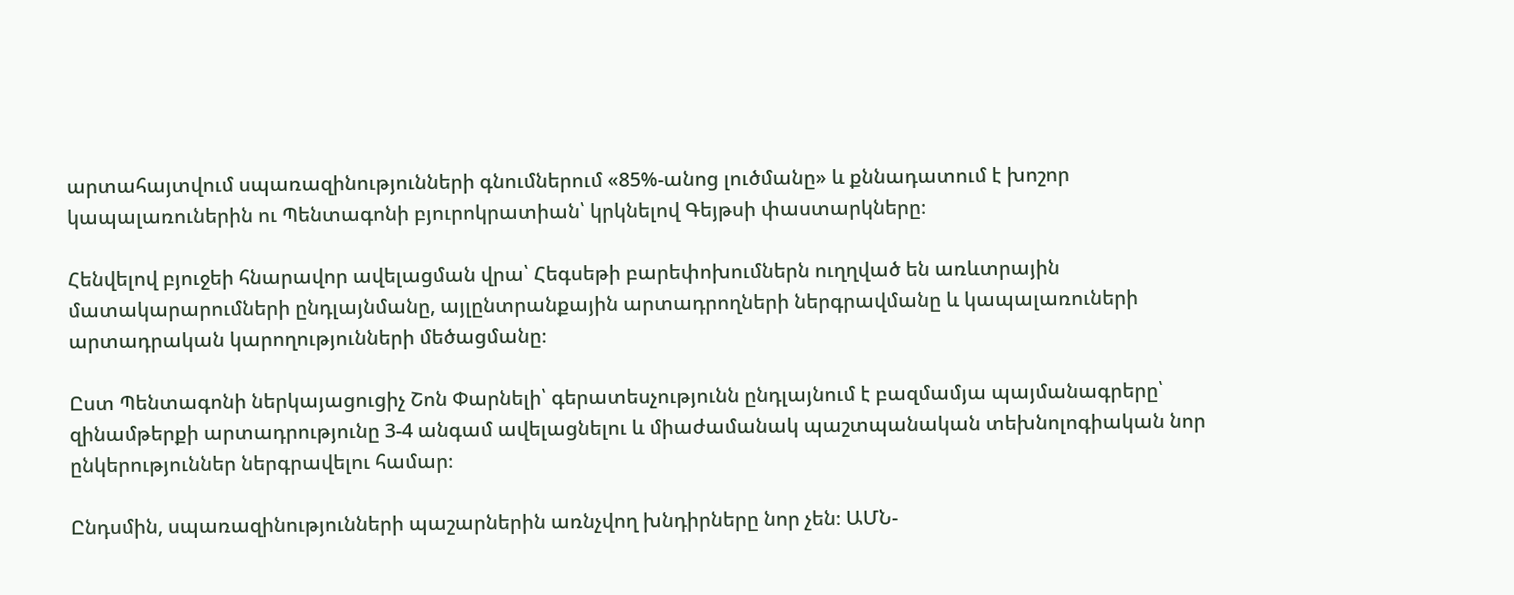արտահայտվում սպառազինությունների գնումներում «85%-անոց լուծմանը» և քննադատում է խոշոր կապալառուներին ու Պենտագոնի բյուրոկրատիան՝ կրկնելով Գեյթսի փաստարկները։

Հենվելով բյուջեի հնարավոր ավելացման վրա՝ Հեգսեթի բարեփոխումներն ուղղված են առևտրային մատակարարումների ընդլայնմանը, այլընտրանքային արտադրողների ներգրավմանը և կապալառուների արտադրական կարողությունների մեծացմանը։

Ըստ Պենտագոնի ներկայացուցիչ Շոն Փարնելի՝ գերատեսչությունն ընդլայնում է բազմամյա պայմանագրերը՝ զինամթերքի արտադրությունը 3-4 անգամ ավելացնելու և միաժամանակ պաշտպանական տեխնոլոգիական նոր ընկերություններ ներգրավելու համար։

Ընդսմին, սպառազինությունների պաշարներին առնչվող խնդիրները նոր չեն։ ԱՄՆ-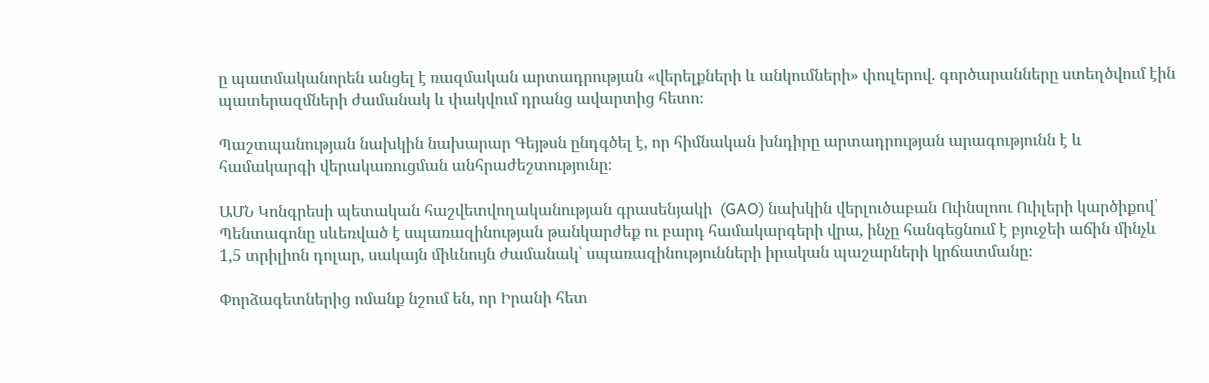ը պատմականորեն անցել է ռազմական արտադրության «վերելքների և անկումների» փուլերով. գործարանները ստեղծվում էին պատերազմների ժամանակ և փակվում դրանց ավարտից հետո։

Պաշտպանության նախկին նախարար Գեյթսն ընդգծել է, որ հիմնական խնդիրը արտադրության արագությունն է և համակարգի վերակառուցման անհրաժեշտությունը։

ԱՄՆ Կոնգրեսի պետական հաշվետվողականության գրասենյակի  (GAO) նախկին վերլուծաբան Ուինսլոու Ուիլերի կարծիքով՝ Պենտագոնը սևեռված է սպառազինության թանկարժեք ու բարդ համակարգերի վրա, ինչը հանգեցնում է բյուջեի աճին մինչև 1,5 տրիլիոն դոլար, սակայն միևնույն ժամանակ՝ սպառազինությունների իրական պաշարների կրճատմանը։

Փորձագետներից ոմանք նշում են, որ Իրանի հետ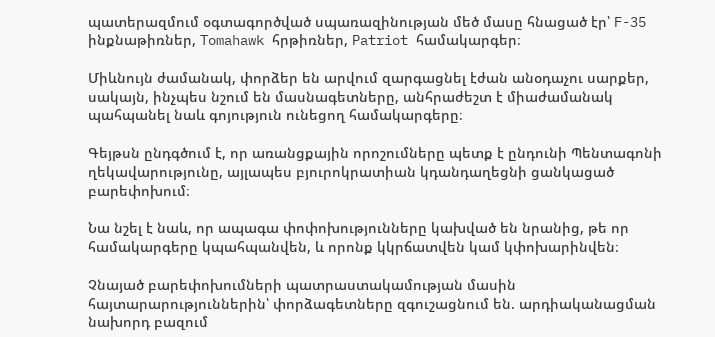պատերազմում օգտագործված սպառազինության մեծ մասը հնացած էր՝ F-35 ինքնաթիռներ, Tomahawk հրթիռներ, Patriot համակարգեր։

Միևնույն ժամանակ, փորձեր են արվում զարգացնել էժան անօդաչու սարքեր, սակայն, ինչպես նշում են մասնագետները, անհրաժեշտ է միաժամանակ պահպանել նաև գոյություն ունեցող համակարգերը։

Գեյթսն ընդգծում է, որ առանցքային որոշումները պետք է ընդունի Պենտագոնի ղեկավարությունը, այլապես բյուրոկրատիան կդանդաղեցնի ցանկացած բարեփոխում։

Նա նշել է նաև, որ ապագա փոփոխությունները կախված են նրանից, թե որ համակարգերը կպահպանվեն, և որոնք կկրճատվեն կամ կփոխարինվեն։

Չնայած բարեփոխումների պատրաստակամության մասին հայտարարություններին՝ փորձագետները զգուշացնում են. արդիականացման նախորդ բազում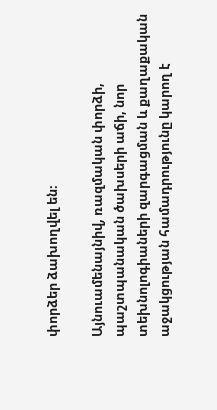փորձեր ձախողվել են։

Այնուամենայնիվ, ռազմական փորձի, պաշտպանական ծախսերի աճի, նոր տեխնոլոգիաների զարգացման և քաղաքական աջակցության համադրությունը կարող է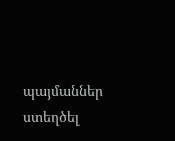պայմաններ ստեղծել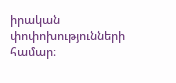իրական փոփոխությունների համար։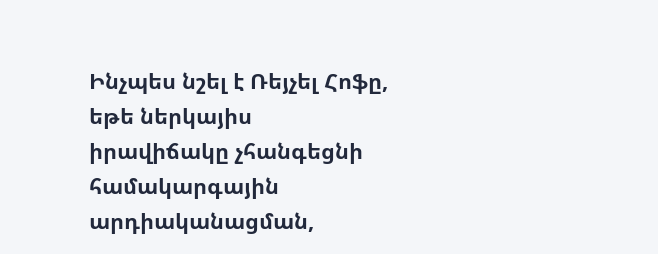Ինչպես նշել է Ռեյչել Հոֆը, եթե ներկայիս իրավիճակը չհանգեցնի համակարգային արդիականացման,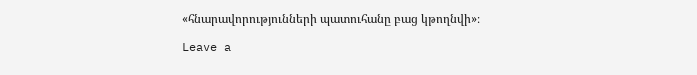«հնարավորությունների պատուհանը բաց կթողնվի»։

Leave a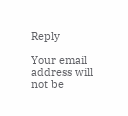Reply

Your email address will not be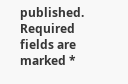published. Required fields are marked *